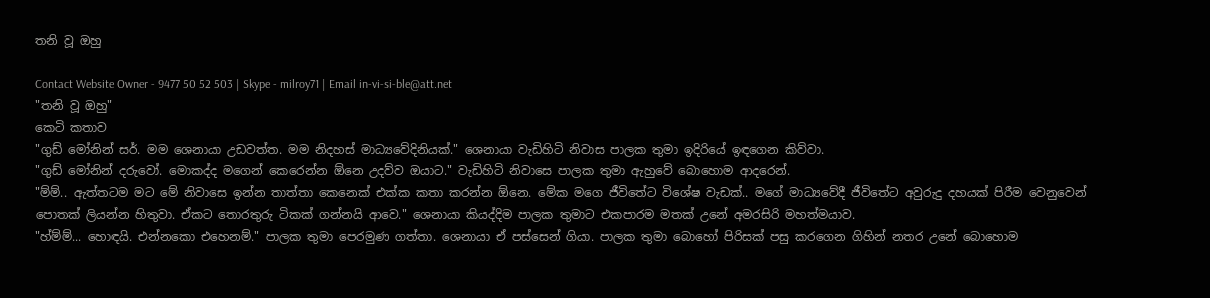තනි වූ ඔහු

Contact Website Owner - 9477 50 52 503 | Skype - milroy71 | Email in-vi-si-ble@att.net
"තනි වූ ඔහු"
කෙටි කතාව
"ගුඩ් මෝනින් සර්. මම ශෙනායා උඩවත්ත. මම නිදහස් මාධ්‍යවේදිනියක්." ශෙනායා වැඩිහිටි නිවාස පාලක තුමා ඉදිරියේ ඉඳගෙන කිව්වා.
"ගුඩ් මෝනින් දරුවෝ. මොකද්ද මගෙන් කෙරෙන්න ඕනෙ උදව්ව ඔයාට." වැඩිහිටි නිවාසෙ පාලක තුමා ඇහුවේ බොහොම ආදරෙන්.
"ම්ම්.. ඇත්තටම මට මේ නිවාසෙ ඉන්න තාත්තා කෙනෙක් එක්ක කතා කරන්න ඕනෙ. මේක මගෙ ජීවිතේට විශේෂ වැඩක්.. මගේ මාධ්‍යවේදී ජීවිතේට අවුරුදු දහයක් පිරීම වෙනුවෙන් පොතක් ලියන්න හිතුවා. ඒකට තොරතුරු ටිකක් ගන්නයි ආවෙ." ශෙනායා කියද්දිම පාලක තුමාට එකපාරම මතක් උනේ අමරසිරි මහත්මයාව.
"හ්ම්ම්... හොඳයි. එන්නකො එහෙනම්." පාලක තුමා පෙරමුණ ගත්තා. ශෙනායා ඒ පස්සෙන් ගියා. පාලක තුමා බොහෝ පිරිසක් පසු කරගෙන ගිහින් නතර උනේ බොහොම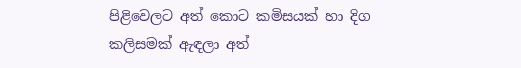පිළිවෙලට අත් කොට කමිසයක් හා දිග කලිසමක් ඇඳලා අත්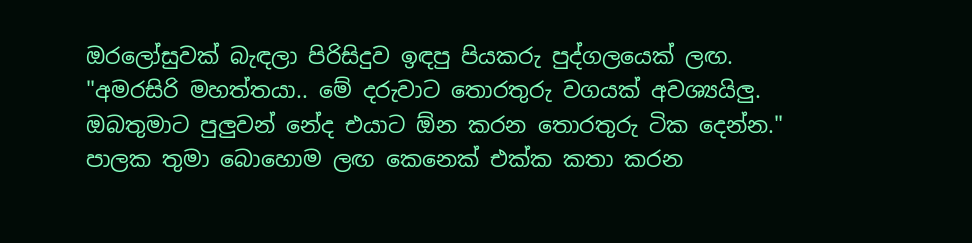ඔරලෝසුවක් බැඳලා පිරිසිදුව ඉඳපු පියකරු පුද්ගලයෙක් ලඟ.
"අමරසිරි මහත්තයා.. මේ දරුවාට තොරතුරු වගයක් අවශ්‍යයිලු. ඔබතුමාට පුලුවන් නේද එයාට ඕන කරන තොරතුරු ටික දෙන්න." පාලක තුමා බොහොම ලඟ කෙනෙක් එක්ක කතා කරන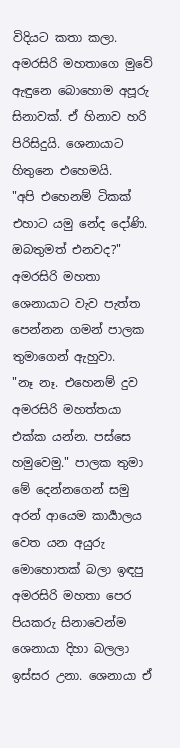විදියට කතා කලා.
අමරසිරි මහතාගෙ මුවේ ඇඳුනෙ බොහොම අපූරු සිනාවක්. ඒ හිනාව හරි පිරිසිදුයි. ශෙනායාට හිතුනෙ එහෙමයි.
"අපි එහෙනම් ටිකක් එහාට යමු නේද දෝණි. ඔබතුමත් එනවද?" අමරසිරි මහතා ශෙනායාට වැව පැත්ත පෙන්නන ගමන් පාලක තුමාගෙන් ඇහුවා.
"නෑ නෑ. එහෙනම් දුව අමරසිරි මහත්තයා එක්ක යන්න. පස්සෙ හමුවෙමු." පාලක තුමා මේ දෙන්නගෙන් සමු අරන් ආයෙම කාර්‍යාලය වෙත යන අයුරු මොහොතක් බලා ඉඳපු අමරසිරි මහතා පෙර පියකරු සිනාවෙන්ම ශෙනායා දිහා බලලා ඉස්සර උනා. ශෙනායා ඒ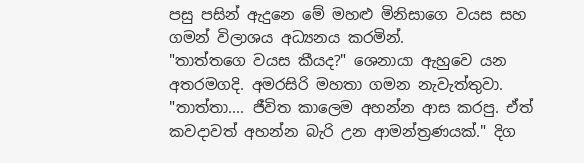පසු පසින් ඇදුනෙ මේ මහළු මිනිසාගෙ වයස සහ ගමන් විලාශය අධ්‍යනය කරමින්.
"තාත්තගෙ වයස කීයද?" ශෙනායා ඇහුවෙ යන අතරමගදි. අමරසිරි මහතා ගමන නැවැත්තුවා.
"තාත්තා.... ජීවිත කාලෙම අහන්න ආස කරපු. ඒත් කවදාවත් අහන්න බැරි උන ආමන්ත්‍රණයක්." දිග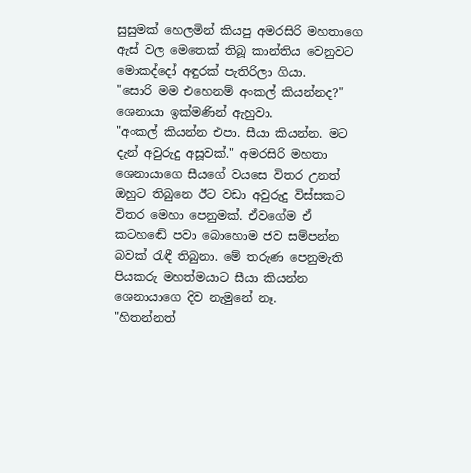සුසුමක් හෙලමින් කියපු අමරසිරි මහතාගෙ ඇස් වල මෙතෙක් තිබූ කාන්තිය වෙනුවට මොකද්දෝ අඳුරක් පැතිරිලා ගියා.
"සොරි මම එහෙනම් අංකල් කියන්නද?" ශෙනායා ඉක්මණින් ඇහුවා.
"අංකල් කියන්න එපා. සීයා කියන්න. මට දැන් අවුරුදු අසූවක්." අමරසිරි මහතා ශෙනායාගෙ සීයගේ වයසෙ විතර උනත් ඔහුට තිබුනෙ ඊට වඩා අවුරුදු විස්සකට විතර මෙහා පෙනුමක්. ඒවගේම ඒ කටහඬේ පවා බොහොම ජව සම්පන්න බවක් රැඳී තිබුනා. මේ තරුණ පෙනුමැති පියකරු මහත්මයාට සීයා කියන්න ශෙනායාගෙ දිව නැමුනේ නෑ.
"හිතන්නත්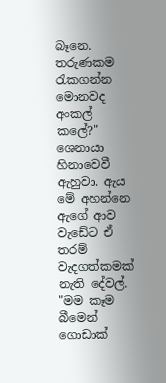බෑනෙ. තරුණකම රැකගන්න මොනවද අංකල් කලේ?" ශෙනායා හිනාවෙවී ඇහුවා. ඇය මේ අහන්නෙ ඇගේ ආව වැඩේට ඒ තරම් වැදගත්කමක් නැති දේවල්.
"මම කෑම බීමෙන් ගොඩාක්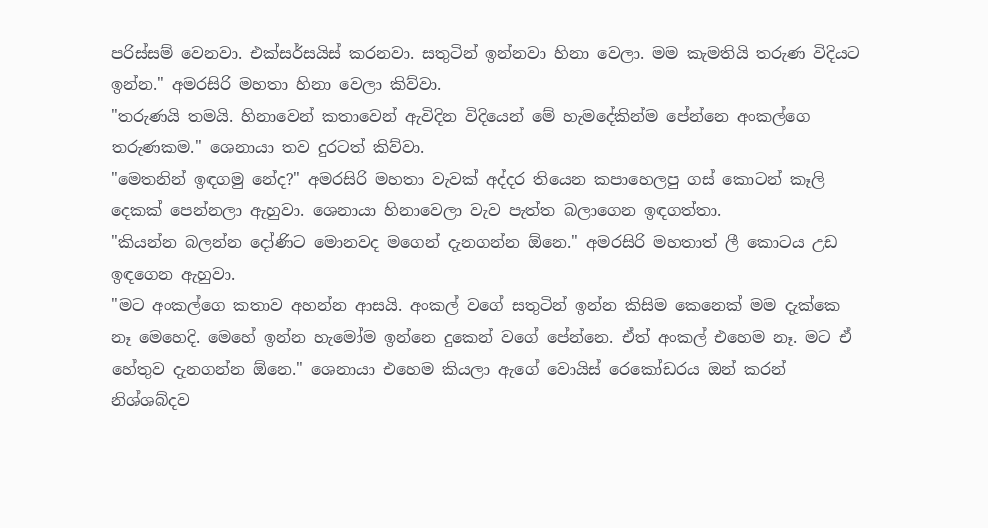පරිස්සම් වෙනවා. එක්සර්සයිස් කරනවා. සතුටින් ඉන්නවා හිනා වෙලා. මම කැමතියි තරුණ විදියට ඉන්න." අමරසිරි මහතා හිනා වෙලා කිව්වා.
"තරුණයි තමයි. හිනාවෙන් කතාවෙන් ඇවිදින විදියෙන් මේ හැමදේකින්ම පේන්නෙ අංකල්ගෙ තරුණකම." ශෙනායා තව දුරටත් කිව්වා.
"මෙතනින් ඉඳගමු නේද?" අමරසිරි මහතා වැවක් අද්දර තියෙන කපාහෙලපු ගස් කොටන් කෑලි දෙකක් පෙන්නලා ඇහුවා. ශෙනායා හිනාවෙලා වැව පැත්ත බලාගෙන ඉඳගත්තා.
"කියන්න බලන්න දෝණිට මොනවද මගෙන් දැනගන්න ඕනෙ." අමරසිරි මහතාත් ලී කොටය උඩ ඉඳගෙන ඇහුවා.
"මට අංකල්ගෙ කතාව අහන්න ආසයි. අංකල් වගේ සතුටින් ඉන්න කිසිම කෙනෙක් මම දැක්කෙ නෑ මෙහෙදි. මෙහේ ඉන්න හැමෝම ඉන්නෙ දුකෙන් වගේ පේන්නෙ. ඒත් අංකල් එහෙම නෑ. මට ඒ හේතුව දැනගන්න ඕනෙ." ශෙනායා එහෙම කියලා ඇගේ වොයිස් රෙකෝඩරය ඔන් කරන් නිශ්ශබ්දව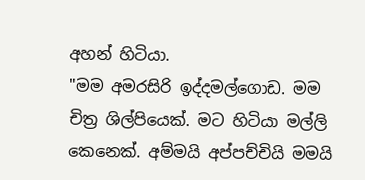අහන් හිටියා.
"මම අමරසිරි ඉද්දමල්ගොඩ. මම චිත්‍ර ශිල්පියෙක්. මට හිටියා මල්ලි කෙනෙක්. අම්මයි අප්පච්චියි මමයි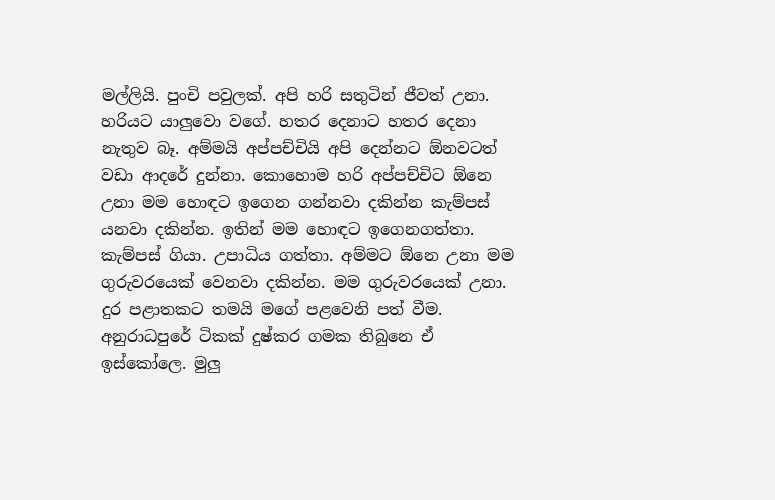මල්ලියි. පුංචි පවුලක්. අපි හරි සතුටින් ජීවත් උනා. හරියට යාලුවො වගේ. හතර දෙනාට හතර දෙනා නැතුව බෑ. අම්මයි අප්පච්චියි අපි දෙන්නට ඕනවටත් වඩා ආදරේ දුන්නා. කොහොම හරි අප්පච්චිට ඕනෙ උනා මම හොඳට ඉගෙන ගන්නවා දකින්න කැම්පස් යනවා දකින්න. ඉතින් මම හොඳට ඉගෙනගත්තා. කැම්පස් ගියා. උපාධිය ගත්තා. අම්මට ඕනෙ උනා මම ගුරුවරයෙක් වෙනවා දකින්න. මම ගුරුවරයෙක් උනා. දුර පළාතකට තමයි මගේ පළවෙනි පත් වීම. අනුරාධපුරේ ටිකක් දුෂ්කර ගමක තිබුනෙ ඒ ඉස්කෝලෙ. මුලු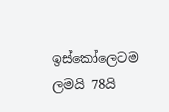ඉස්කෝලෙටම ලමයි 78යි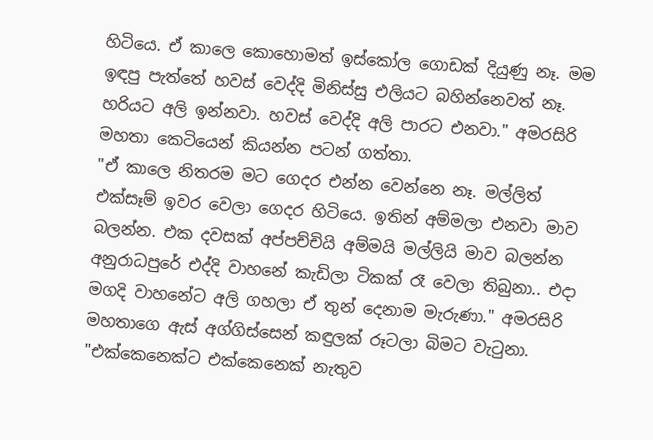හිටියෙ. ඒ කාලෙ කොහොමත් ඉස්කෝල ගොඩක් දියුණු නෑ. මම ඉඳපු පැත්තේ හවස් වෙද්දි මිනිස්සු එලියට බහින්නෙවත් නෑ. හරියට අලි ඉන්නවා. හවස් වෙද්දි අලි පාරට එනවා." අමරසිරි මහතා කෙටියෙන් කියන්න පටන් ගත්තා.
"ඒ කාලෙ නිතරම මට ගෙදර එන්න වෙන්නෙ නෑ. මල්ලිත් එක්සෑම් ඉවර වෙලා ගෙදර හිටියෙ. ඉතින් අම්මලා එනවා මාව බලන්න. එක දවසක් අප්පච්චියි අම්මයි මල්ලියි මාව බලන්න අනුරාධපුරේ එද්දි වාහනේ කැඩිලා ටිකක් රෑ වෙලා තිබුනා.. එදා මගදි වාහනේට අලි ගහලා ඒ තුන් දෙනාම මැරුණා." අමරසිරි මහතාගෙ ඇස් අග්ගිස්සෙන් කඳුලක් රූටලා බිමට වැටුනා.
"එක්කෙනෙක්ට එක්කෙනෙක් නැතුව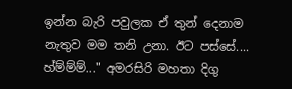ඉන්න බැරි පවුලක ඒ තුන් දෙනාම නැතුව මම තනි උනා. ඊට පස්සේ.... හ්ම්ම්ම්..." අමරසිරි මහතා දිගු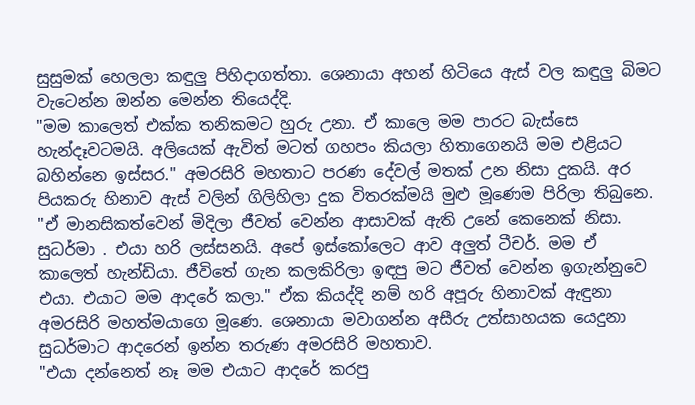සුසුමක් හෙලලා කඳුලු පිහිදාගත්තා. ශෙනායා අහන් හිටියෙ ඇස් වල කඳුලු බිමට වැටෙන්න ඔන්න මෙන්න තියෙද්දි.
"මම කාලෙත් එක්ක තනිකමට හුරු උනා. ඒ කාලෙ මම පාරට බැස්සෙ හැන්දෑවටමයි. අලියෙක් ඇවිත් මටත් ගහපං කියලා හිතාගෙනයි මම එළියට බහින්නෙ ඉස්සර." අමරසිරි මහතාට පරණ දේවල් මතක් උන නිසා දුකයි. අර පියකරු හිනාව ඇස් වලින් ගිලිහිලා දුක විතරක්මයි මුළු මූණෙම පිරිලා තිබුනෙ.
"ඒ මානසිකත්වෙන් මිදිලා ජීවත් වෙන්න ආසාවක් ඇති උනේ කෙනෙක් නිසා. සුධර්මා . එයා හරි ලස්සනයි. අපේ ඉස්කෝලෙට ආව අලුත් ටීචර්. මම ඒ කාලෙත් හැන්ඩියා. ජීවිතේ ගැන කලකිරිලා ඉඳපු මට ජීවත් වෙන්න ඉගැන්නුවෙ එයා. එයාට මම ආදරේ කලා." ඒක කියද්දි නම් හරි අපූරු හිනාවක් ඇඳුනා අමරසිරි මහත්මයාගෙ මූණෙ. ශෙනායා මවාගන්න අසීරු උත්සාහයක යෙදුනා සුධර්මාට ආදරෙන් ඉන්න තරුණ අමරසිරි මහතාව.
"එයා දන්නෙත් නෑ මම එයාට ආදරේ කරපු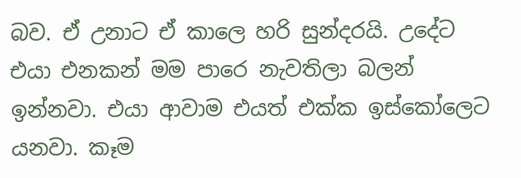බව. ඒ උනාට ඒ කාලෙ හරි සුන්දරයි. උදේට එයා එනකන් මම පාරෙ නැවතිලා බලන් ඉන්නවා. එයා ආවාම එයත් එක්ක ඉස්කෝලෙට යනවා. කෑම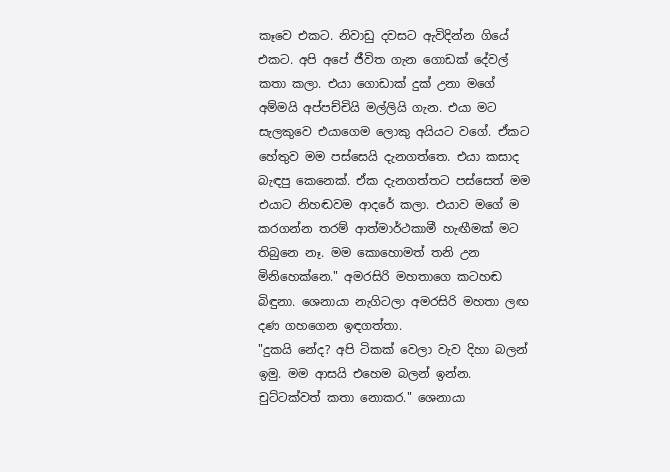කෑවෙ එකට. නිවාඩු දවසට ඇවිදින්න ගියේ එකට. අපි අපේ ජීවිත ගැන ගොඩක් දේවල් කතා කලා. එයා ගොඩාක් දුක් උනා මගේ අම්මයි අප්පච්චියි මල්ලියි ගැන. එයා මට සැලකුවෙ එයාගෙම ලොකු අයියට වගේ. ඒකට හේතුව මම පස්සෙයි දැනගත්තෙ. එයා කසාද බැඳපු කෙනෙක්. ඒක දැනගත්තට පස්සෙත් මම එයාට නිහඬවම ආදරේ කලා. එයාව මගේ ම කරගන්න තරම් ආත්මාර්ථකාමී හැඟීමක් මට තිබුනෙ නෑ. මම කොහොමත් තනි උන මිනිහෙක්නෙ." අමරසිරි මහතාගෙ කටහඬ බිඳුනා. ශෙනායා නැගිටලා අමරසිරි මහතා ලඟ දණ ගහගෙන ඉඳගත්තා.
"දුකයි නේද? අපි ටිකක් වෙලා වැව දිහා බලන් ඉමු. මම ආසයි එහෙම බලන් ඉන්න. චුට්ටක්වත් කතා නොකර." ශෙනායා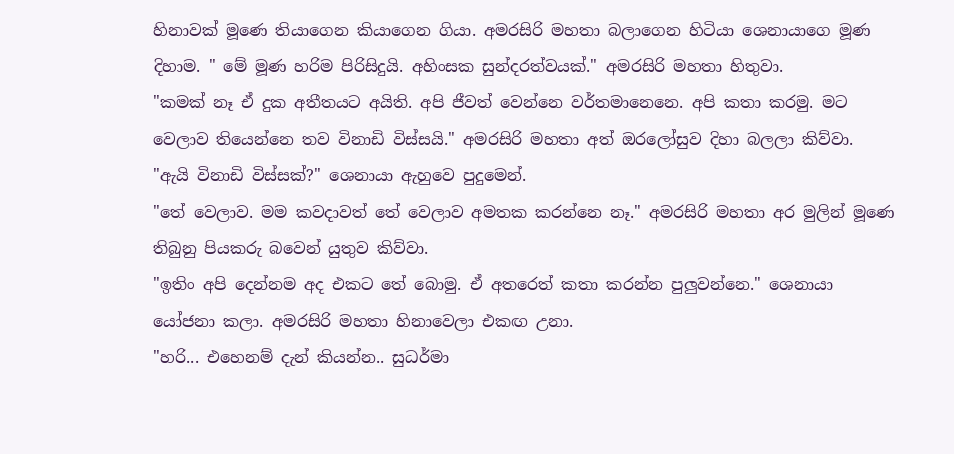හිනාවක් මූණෙ තියාගෙන කියාගෙන ගියා. අමරසිරි මහතා බලාගෙන හිටියා ශෙනායාගෙ මූණ දිහාම. " මේ මූණ හරිම පිරිසිදුයි. අහිංසක සුන්දරත්වයක්." අමරසිරි මහතා හිතුවා.
"කමක් නෑ ඒ දුක අතීතයට අයිති. අපි ජීවත් වෙන්නෙ වර්තමානෙනෙ. අපි කතා කරමු. මට වෙලාව තියෙන්නෙ තව විනාඩි විස්සයි." අමරසිරි මහතා අත් ඔරලෝසුව දිහා බලලා කිව්වා.
"ඇයි විනාඩි විස්සක්?" ශෙනායා ඇහුවෙ පුදුමෙන්.
"තේ වෙලාව. මම කවදාවත් තේ වෙලාව අමතක කරන්නෙ නෑ." අමරසිරි මහතා අර මුලින් මූණෙ තිබුනු පියකරු බවෙන් යුතුව කිව්වා.
"ඉතිං අපි දෙන්නම අද එකට තේ බොමු. ඒ අතරෙත් කතා කරන්න පුලුවන්නෙ." ශෙනායා යෝජනා කලා. අමරසිරි මහතා හිනාවෙලා එකඟ උනා.
"හරි... එහෙනම් දැන් කියන්න.. සුධර්මා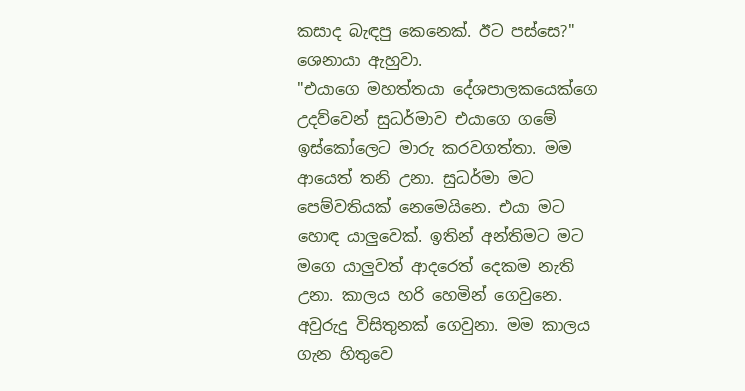කසාද බැඳපු කෙනෙක්. ඊට පස්සෙ?" ශෙනායා ඇහුවා.
"එයාගෙ මහත්තයා දේශපාලකයෙක්ගෙ උදව්වෙන් සුධර්මාව එයාගෙ ගමේ ඉස්කෝලෙට මාරු කරවගත්තා. මම ආයෙත් තනි උනා. සුධර්මා මට පෙම්වතියක් නෙමෙයිනෙ. එයා මට හොඳ යාලුවෙක්. ඉතින් අන්තිමට මට මගෙ යාලුවත් ආදරෙත් දෙකම නැති උනා. කාලය හරි හෙමින් ගෙවුනෙ. අවුරුදු විසිතුනක් ගෙවුනා. මම කාලය ගැන හිතුවෙ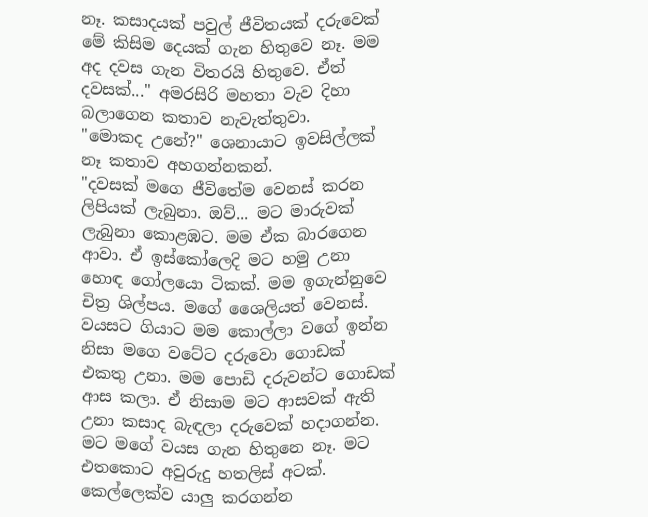නෑ. කසාදයක් පවුල් ජීවිතයක් දරුවෙක් මේ කිසිම දෙයක් ගැන හිතුවෙ නෑ. මම අද දවස ගැන විතරයි හිතුවෙ. ඒත් දවසක්..." අමරසිරි මහතා වැව දිහා බලාගෙන කතාව නැවැත්තුවා.
"මොකද උනේ?" ශෙනායාට ඉවසිල්ලක් නෑ කතාව අහගන්නකන්.
"දවසක් මගෙ ජීවිතේම වෙනස් කරන ලිපියක් ලැබුනා. ඔව්... මට මාරුවක් ලැබුනා කොළඹට. මම ඒක බාරගෙන ආවා. ඒ ඉස්කෝලෙදි මට හමු උනා හොඳ ගෝලයො ටිකක්. මම ඉගැන්නුවෙ චිත්‍ර ශිල්පය. මගේ ශෛලියත් වෙනස්. වයසට ගියාට මම කොල්ලා වගේ ඉන්න නිසා මගෙ වටේට දරුවො ගොඩක් එකතු උනා. මම පොඩි දරුවන්ට ගොඩක් ආස කලා. ඒ නිසාම මට ආසවක් ඇති උනා කසාද බැඳලා දරුවෙක් හදාගන්න. මට මගේ වයස ගැන හිතුනෙ නෑ. මට එතකොට අවුරුදු හතලිස් අටක්. කෙල්ලෙක්ව යාලු කරගන්න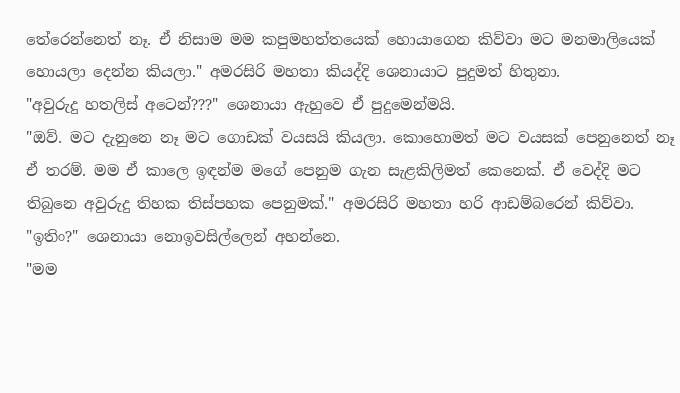තේරෙන්නෙත් නෑ. ඒ නිසාම මම කපුමහත්තයෙක් හොයාගෙන කිව්වා මට මනමාලියෙක් හොයලා දෙන්න කියලා." අමරසිරි මහතා කියද්දි ශෙනායාට පුදුමත් හිතුනා.
"අවුරුදු හතලිස් අටෙන්???" ශෙනායා ඇහුවෙ ඒ පුදුමෙන්මයි.
"ඔව්. මට දැනුනෙ නෑ මට ගොඩක් වයසයි කියලා. කොහොමත් මට වයසක් පෙනුනෙත් නෑ ඒ තරම්. මම ඒ කාලෙ ඉඳන්ම මගේ පෙනුම ගැන සැළකිලිමත් කෙනෙක්. ඒ වෙද්දි මට තිබුනෙ අවුරුදු තිහක තිස්පහක පෙනුමක්." අමරසිරි මහතා හරි ආඩම්බරෙන් කිව්වා.
"ඉතිං?" ශෙනායා නොඉවසිල්ලෙන් අහන්නෙ.
"මම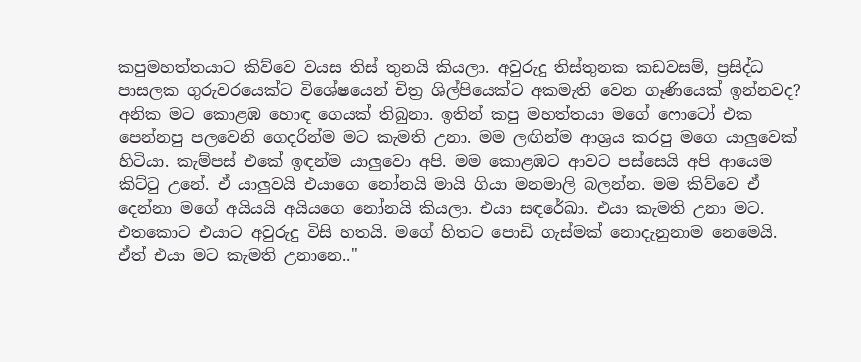කපුමහත්තයාට කිව්වෙ වයස තිස් තුනයි කියලා. අවුරුදු තිස්තුනක කඩවසම්, ප්‍රසිද්ධ පාසලක ගුරුවරයෙක්ට විශේෂයෙන් චිත්‍ර ශිල්පියෙක්ට අකමැති වෙන ගෑණියෙක් ඉන්නවද? අනික මට කොළඹ හොඳ ගෙයක් තිබුනා. ඉතින් කපු මහත්තයා මගේ ෆොටෝ එක පෙන්නපු පලවෙනි ගෙදරින්ම මට කැමති උනා. මම ලඟින්ම ආශ්‍රය කරපු මගෙ යාලුවෙක් හිටියා. කැම්පස් එකේ ඉඳන්ම යාලුවො අපි. මම කොළඹට ආවට පස්සෙයි අපි ආයෙම කිට්ටු උනේ. ඒ යාලුවයි එයාගෙ නෝනයි මායි ගියා මනමාලි බලන්න. මම කිව්වෙ ඒ දෙන්නා මගේ අයියයි අයියගෙ නෝනයි කියලා. එයා සඳරේඛා. එයා කැමති උනා මට. එතකොට එයාට අවුරුදු විසි හතයි. මගේ හිතට පොඩි ගැස්මක් නොදැනුනාම නෙමෙයි. ඒත් එයා මට කැමති උනානෙ.."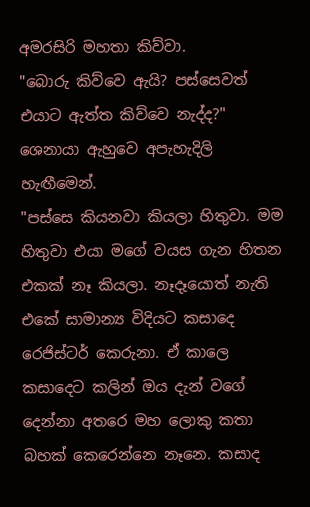අමරසිරි මහතා කිව්වා.
"බොරු කිව්වෙ ඇයි? පස්සෙවත් එයාට ඇත්ත කිව්වෙ නැද්ද?" ශෙනායා ඇහුවෙ අපැහැදිලි හැඟීමෙන්.
"පස්සෙ කියනවා කියලා හිතුවා. මම හිතුවා එයා මගේ වයස ගැන හිතන එකක් නෑ කියලා. නෑදෑයොත් නැති එකේ සාමාන්‍ය විදියට කසාදෙ රෙජිස්ටර් කෙරුනා. ඒ කාලෙ කසාදෙට කලින් ඔය දැන් වගේ දෙන්නා අතරෙ මහ ලොකු කතා බහක් කෙරෙන්නෙ නෑනෙ. කසාද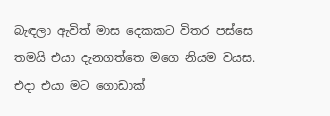බැඳලා ඇවිත් මාස දෙකකට විතර පස්සෙ තමයි එයා දැනගත්තෙ මගෙ නියම වයස. එදා එයා මට ගොඩාක්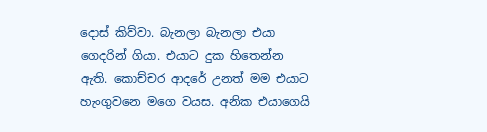දොස් කිව්වා. බැනලා බැනලා එයා ගෙදරින් ගියා. එයාට දුක හිතෙන්න ඇති. කොච්චර ආදරේ උනත් මම එයාට හැංගුවනෙ මගෙ වයස. අනික එයාගෙයි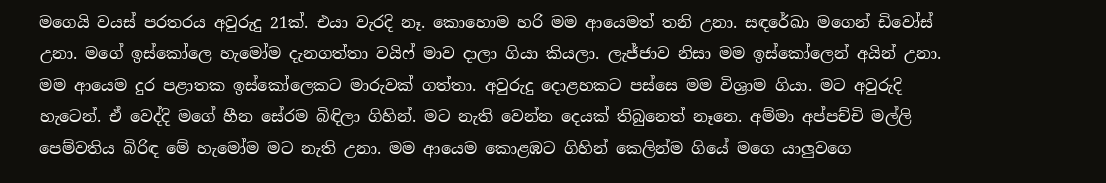මගෙයි වයස් පරතරය අවුරුදු 21ක්. එයා වැරදි නෑ. කොහොම හරි මම ආයෙමත් තනි උනා. සඳරේඛා මගෙන් ඩිවෝස් උනා. මගේ ඉස්කෝලෙ හැමෝම දැනගත්තා වයිෆ් මාව දාලා ගියා කියලා. ලැජ්ජාව නිසා මම ඉස්කෝලෙන් අයින් උනා. මම ආයෙම දුර පළාතක ඉස්කෝලෙකට මාරුවක් ගත්තා. අවුරුදු දොළහකට පස්සෙ මම විශ්‍රාම ගියා. මට අවුරුදි හැටෙන්. ඒ වෙද්දි මගේ හීන සේරම බිඳිලා ගිහින්. මට නැති වෙන්න දෙයක් තිබුනෙත් නෑනෙ. අම්මා අප්පච්චි මල්ලි පෙම්වතිය බිරිඳ මේ හැමෝම මට නැති උනා. මම ආයෙම කොළඹට ගිහින් කෙලින්ම ගියේ මගෙ යාලුවගෙ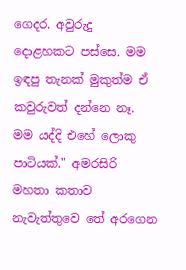ගෙදර. අවුරුදු දොළහකට පස්සෙ. මම ඉඳපු තැනක් මුකුත්ම ඒ කවුරුවත් දන්නෙ නෑ. මම යද්දි එහේ ලොකු පාටියක්." අමරසිරි මහතා කතාව නැවැත්තුවෙ තේ අරගෙන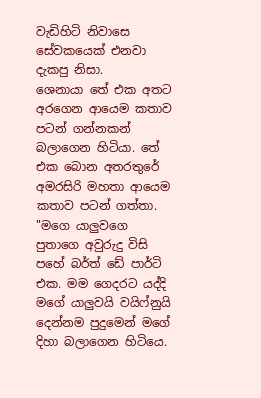වැඩිහිටි නිවාසෙ සේවකයෙක් එනවා දැකපු නිසා.
ශෙනායා තේ එක අතට අරගෙන ආයෙම කතාව පටන් ගන්නකන් බලාගෙන හිටියා. තේ එක බොන අතරතුරේ අමරසිරි මහතා ආයෙම කතාව පටන් ගත්තා.
"මගෙ යාලුවගෙ පුතාගෙ අවුරුදු විසි පහේ බර්ත් ඩේ පාර්ටි එක. මම ගෙදරට යද්දි මගේ යාලුවයි වයිෆ්නුයි දෙන්නම පුදුමෙන් මගේ දිහා බලාගෙන හිටියෙ.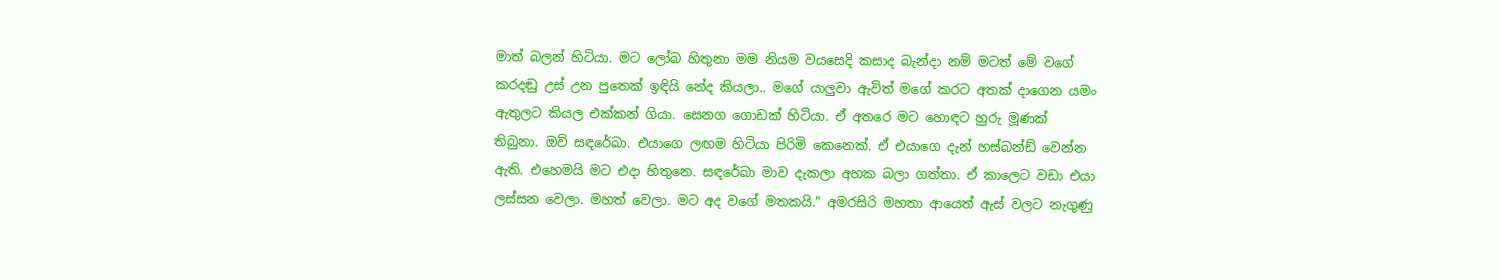මාත් බලන් හිටියා. මට ලෝබ හිතුනා මම නියම වයසෙදි කසාද බැන්දා නම් මටත් මේ වගේ කරදඬු උස් උන පුතෙක් ඉඳියි නේද කියලා.. මගේ යාලුවා ඇවිත් මගේ කරට අතක් දාගෙන යමං ඇතුලට කියල එක්කන් ගියා. සෙනග ගොඩක් හිටියා. ඒ අතරෙ මට හොඳට හුරු මූණක් තිබුනා. ඔව් සඳරේඛා. එයාගෙ ලඟම හිටියා පිරිමි කෙනෙක්. ඒ එයාගෙ දැන් හස්බන්ඩ් වෙන්න ඇති. එහෙමයි මට එදා හිතුනෙ. සඳරේඛා මාව දැකලා අහක බලා ගත්තා. ඒ කාලෙට වඩා එයා ලස්සන වෙලා. මහත් වෙලා. මට අද වගේ මතකයි." අමරසිරි මහතා ආයෙත් ඇස් වලට නැගුණු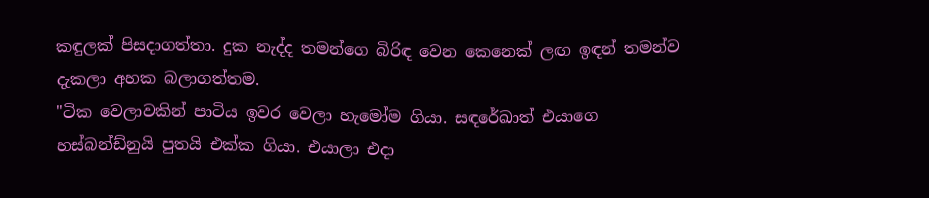කඳුලක් පිසදාගත්තා. දුක නැද්ද තමන්ගෙ බිරිඳ වෙන කෙනෙක් ලඟ ඉඳන් තමන්ව දැකලා අහක බලාගත්තම.
"ටික වෙලාවකින් පාටිය ඉවර වෙලා හැමෝම ගියා. සඳරේඛාත් එයාගෙ හස්බන්ඩ්නුයි පුතයි එක්ක ගියා. එයාලා එදා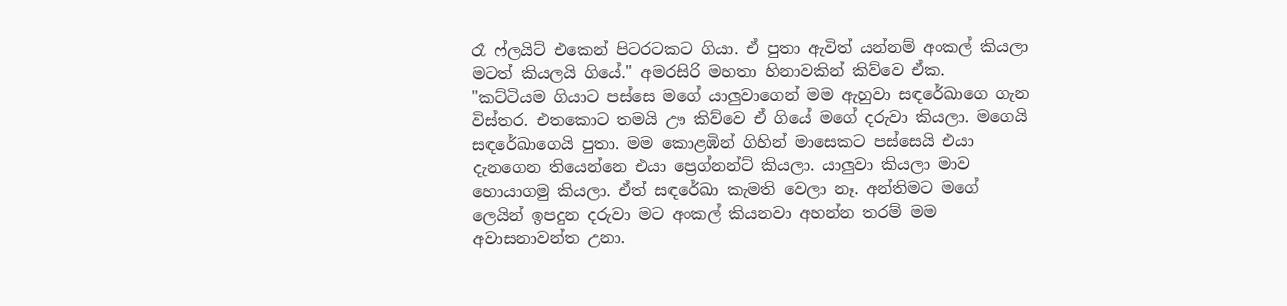රෑ ෆ්ලයිට් එකෙන් පිටරටකට ගියා. ඒ පුතා ඇවිත් යන්නම් අංකල් කියලා මටත් කියලයි ගියේ." අමරසිරි මහතා හිනාවකින් කිව්වෙ ඒක.
"කට්ටියම ගියාට පස්සෙ මගේ යාලුවාගෙන් මම ඇහුවා සඳරේඛාගෙ ගැන විස්තර. එතකොට තමයි ඌ කිව්වෙ ඒ ගියේ මගේ දරුවා කියලා. මගෙයි සඳරේඛාගෙයි පුතා. මම කොළඹින් ගිහින් මාසෙකට පස්සෙයි එයා දැනගෙන තියෙන්නෙ එයා ප්‍රෙග්නන්ට් කියලා. යාලුවා කියලා මාව හොයාගමු කියලා. ඒත් සඳරේඛා කැමති වෙලා නෑ. අන්තිමට මගේ ලෙයින් ඉපදුන දරුවා මට අංකල් කියනවා අහන්න තරම් මම අවාසනාවන්ත උනා.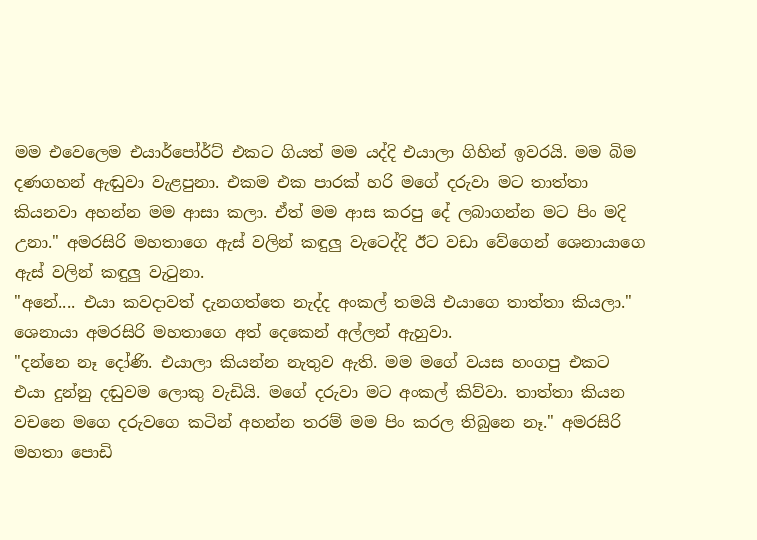මම එවෙලෙම එයාර්පෝර්ට් එකට ගියත් මම යද්දි එයාලා ගිහින් ඉවරයි. මම බිම දණගහන් ඇඬුවා වැළපුනා. එකම එක පාරක් හරි මගේ දරුවා මට තාත්තා කියනවා අහන්න මම ආසා කලා. ඒත් මම ආස කරපු දේ ලබාගන්න මට පිං මදි උනා." අමරසිරි මහතාගෙ ඇස් වලින් කඳුලු වැටෙද්දි ඊට වඩා වේගෙන් ශෙනායාගෙ ඇස් වලින් කඳුලු වැටුනා.
"අනේ.... එයා කවදාවත් දැනගත්තෙ නැද්ද අංකල් තමයි එයාගෙ තාත්තා කියලා." ශෙනායා අමරසිරි මහතාගෙ අත් දෙකෙන් අල්ලන් ඇහුවා.
"දන්නෙ නෑ දෝණි. එයාලා කියන්න නැතුව ඇති. මම මගේ වයස හංගපු එකට එයා දුන්නු දඬුවම ලොකු වැඩියි. මගේ දරුවා මට අංකල් කිව්වා. තාත්තා කියන වචනෙ මගෙ දරුවගෙ කටින් අහන්න තරම් මම පිං කරල තිබුනෙ නෑ." අමරසිරි මහතා පොඩි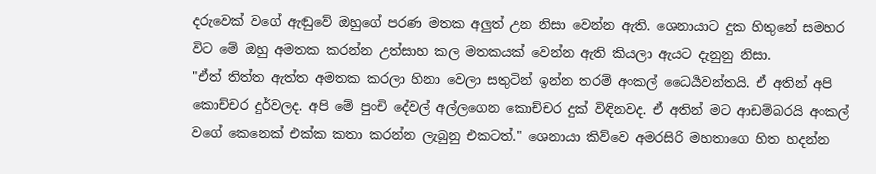දරුවෙක් වගේ ඇඬුවේ ඔහුගේ පරණ මතක අලුත් උන නිසා වෙන්න ඇති. ශෙනායාට දුක හිතුනේ සමහර විට මේ ඔහු අමතක කරන්න උත්සාහ කල මතකයක් වෙන්න ඇති කියලා ඇයට දැනුනු නිසා.
"ඒත් තිත්ත ඇත්ත අමතක කරලා හිනා වෙලා සතුටින් ඉන්න තරම් අංකල් ධෛර්‍යවන්තයි. ඒ අතින් අපි කොච්චර දුර්වලද. අපි මේ පුංචි දේවල් අල්ලගෙන කොච්චර දුක් විඳිනවද. ඒ අතින් මට ආඩම්බරයි අංකල් වගේ කෙනෙක් එක්ක කතා කරන්න ලැබුනු එකටත්." ශෙනායා කිව්වෙ අමරසිරි මහතාගෙ හිත හදන්න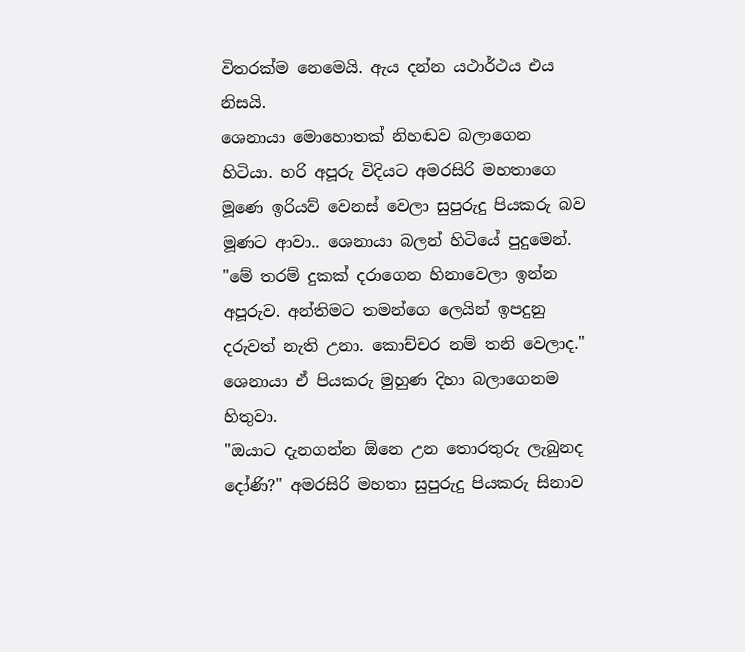විතරක්ම නෙමෙයි. ඇය දන්න යථාර්ථය එය නිසයි.
ශෙනායා මොහොතක් නිහඬව බලාගෙන හිටියා. හරි අපූරු විදියට අමරසිරි මහතාගෙ මූණෙ ඉරියව් වෙනස් වෙලා සුපුරුදු පියකරු බව මූණට ආවා.. ශෙනායා බලන් හිටියේ පුදුමෙන්.
"මේ තරම් දුකක් දරාගෙන හිනාවෙලා ඉන්න අපූරුව. අන්තිමට තමන්ගෙ ලෙයින් ඉපදුනු දරුවත් නැති උනා. කොච්චර නම් තනි වෙලාද." ශෙනායා ඒ පියකරු මුහුණ දිහා බලාගෙනම හිතුවා.
"ඔයාට දැනගන්න ඕනෙ උන තොරතුරු ලැබුනද දෝණි?" අමරසිරි මහතා සුපුරුදු පියකරු සිනාව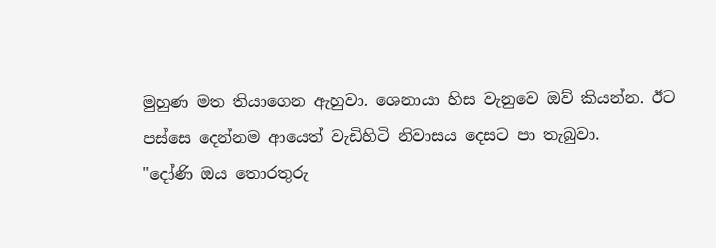මුහුණ මත තියාගෙන ඇහුවා. ශෙනායා හිස වැනුවෙ ඔව් කියන්න. ඊට පස්සෙ දෙන්නම ආයෙත් වැඩිහිටි නිවාසය දෙසට පා තැබුවා.
"දෝණි ඔය තොරතුරු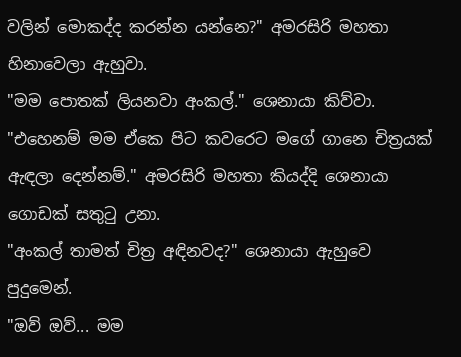වලින් මොකද්ද කරන්න යන්නෙ?" අමරසිරි මහතා හිනාවෙලා ඇහුවා.
"මම පොතක් ලියනවා අංකල්." ශෙනායා කිව්වා.
"එහෙනම් මම ඒකෙ පිට කවරෙට මගේ ගානෙ චිත්‍රයක් ඇඳලා දෙන්නම්." අමරසිරි මහතා කියද්දි ශෙනායා ගොඩක් සතුටු උනා.
"අංකල් තාමත් චිත්‍ර අඳිනවද?" ශෙනායා ඇහුවෙ පුදුමෙන්.
"ඔව් ඔව්... මම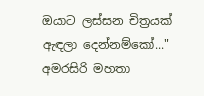ඔයාට ලස්සන චිත්‍රයක් ඇඳලා දෙන්නම්කෝ..." අමරසිරි මහතා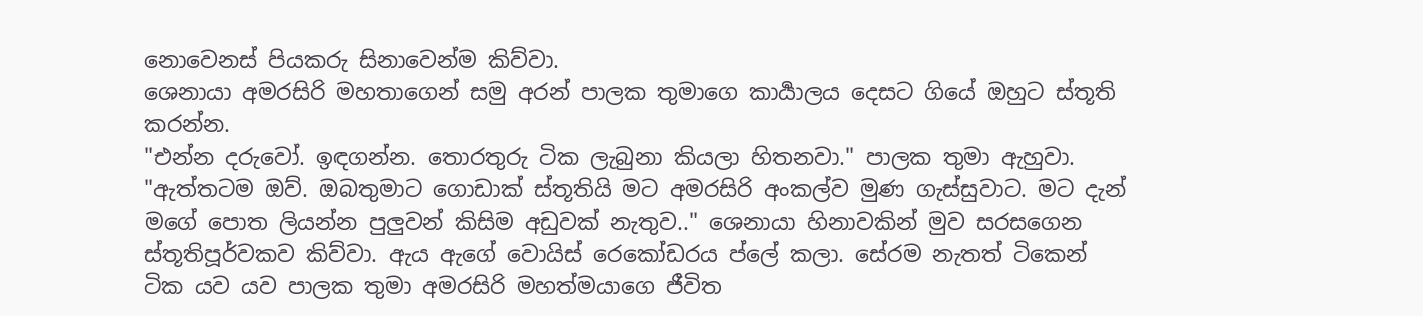නොවෙනස් පියකරු සිනාවෙන්ම කිව්වා.
ශෙනායා අමරසිරි මහතාගෙන් සමු අරන් පාලක තුමාගෙ කාර්‍යාලය දෙසට ගියේ ඔහුට ස්තූති කරන්න.
"එන්න දරුවෝ. ඉඳගන්න. තොරතුරු ටික ලැබුනා කියලා හිතනවා." පාලක තුමා ඇහුවා.
"ඇත්තටම ඔව්. ඔබතුමාට ගොඩාක් ස්තූතියි මට අමරසිරි අංකල්ව මුණ ගැස්සුවාට. මට දැන් මගේ පොත ලියන්න පුලුවන් කිසිම අඩුවක් නැතුව.." ශෙනායා හිනාවකින් මුව සරසගෙන ස්තූතිපූර්වකව කිව්වා. ඇය ඇගේ වොයිස් රෙකෝඩරය ප්ලේ කලා. සේරම නැතත් ටිකෙන් ටික යව යව පාලක තුමා අමරසිරි මහත්මයාගෙ ජීවිත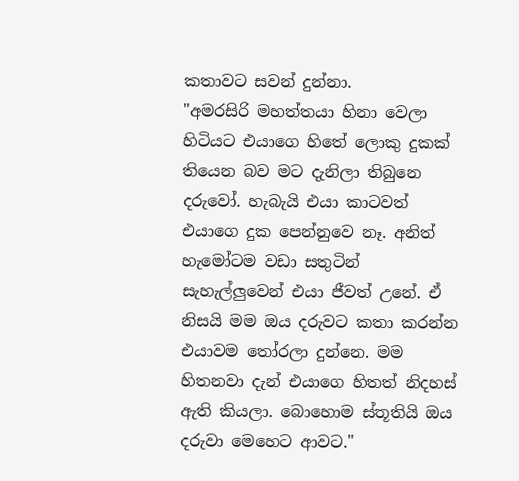කතාවට සවන් දුන්නා.
"අමරසිරි මහත්තයා හිනා වෙලා හිටියට එයාගෙ හිතේ ලොකු දුකක් තියෙන බව මට දැනිලා තිබුනෙ දරුවෝ. හැබැයි එයා කාටවත් එයාගෙ දුක පෙන්නුවෙ නෑ. අනිත් හැමෝටම වඩා සතුටින් සැහැල්ලුවෙන් එයා ජීවත් උනේ. ඒ නිසයි මම ඔය දරුවට කතා කරන්න එයාවම තෝරලා දුන්නෙ. මම හිතනවා දැන් එයාගෙ හිතත් නිදහස් ඇති කියලා. බොහොම ස්තූතියි ඔය දරුවා මෙහෙට ආවට."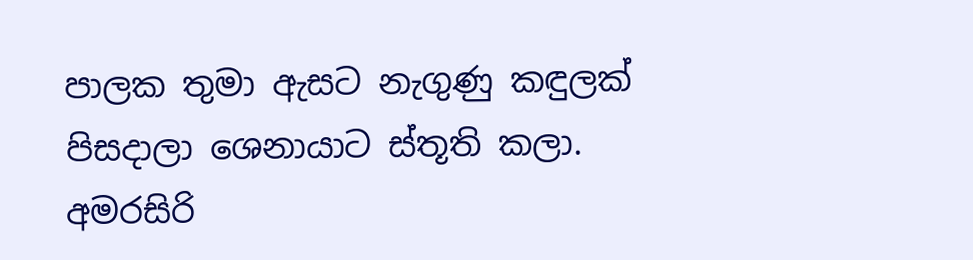පාලක තුමා ඇසට නැගුණු කඳුලක් පිසදාලා ශෙනායාට ස්තූති කලා.
අමරසිරි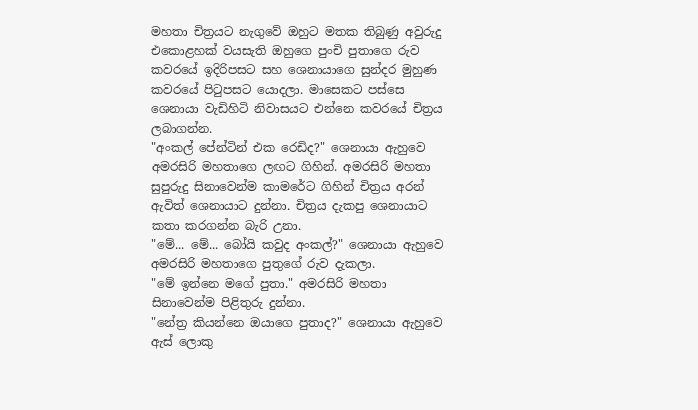මහතා චිත්‍රයට නැගුවේ ඔහුට මතක තිබුණු අවුරුදු එකොළහක් වයසැති ඔහුගෙ පුංචි පුතාගෙ රුව කවරයේ ඉදිරිපසට සහ ශෙනායාගෙ සුන්දර මුහුණ කවරයේ පිටුපසට යොදලා. මාසෙකට පස්සෙ ශෙනායා වැඩිහිටි නිවාසයට එන්නෙ කවරයේ චිත්‍රය ලබාගන්න.
"අංකල් පේන්ටින් එක රෙඩිද?" ශෙනායා ඇහුවෙ අමරසිරි මහතාගෙ ලඟට ගිහින්. අමරසිරි මහතා සුපුරුදු සිනාවෙන්ම කාමරේට ගිහින් චිත්‍රය අරන් ඇවිත් ශෙනායාට දුන්නා. චිත්‍රය දැකපු ශෙනායාට කතා කරගන්න බැරි උනා.
"මේ... මේ... බෝයි කවුද අංකල්?" ශෙනායා ඇහුවෙ අමරසිරි මහතාගෙ පුතුගේ රුව දැකලා.
"මේ ඉන්නෙ මගේ පුතා." අමරසිරි මහතා සිනාවෙන්ම පිළිතුරු දුන්නා.
"නේත්‍ර කියන්නෙ ඔයාගෙ පුතාද?" ශෙනායා ඇහුවෙ ඇස් ලොකු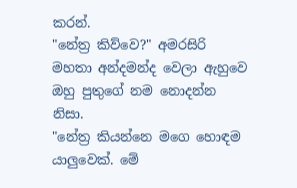කරන්.
"නේත්‍ර කිව්වෙ?" අමරසිරි මහතා අන්දමන්ද වෙලා ඇහුවෙ ඔහු පුතුගේ නම නොදන්න නිසා.
"නේත්‍ර කියන්නෙ මගෙ හොඳම යාලුවෙක්. මේ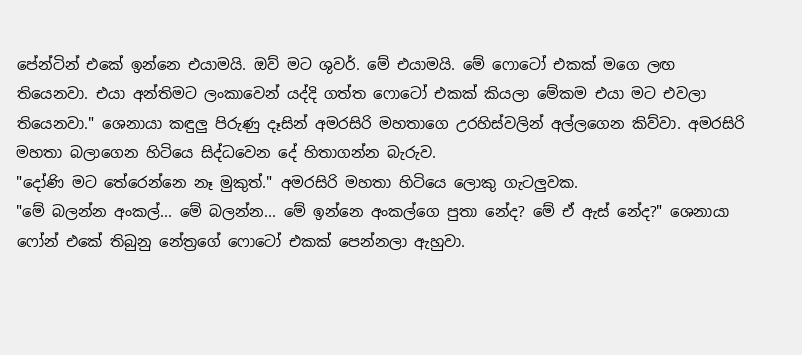පේන්ටින් එකේ ඉන්නෙ එයාමයි. ඔව් මට ශුවර්. මේ එයාමයි. මේ ෆොටෝ එකක් මගෙ ලඟ තියෙනවා. එයා අන්තිමට ලංකාවෙන් යද්දි ගත්ත ෆොටෝ එකක් කියලා මේකම එයා මට එවලා තියෙනවා." ශෙනායා කඳුලු පිරුණු දෑසින් අමරසිරි මහතාගෙ උරහිස්වලින් අල්ලගෙන කිව්වා. අමරසිරි මහතා බලාගෙන හිටියෙ සිද්ධවෙන දේ හිතාගන්න බැරුව.
"දෝණි මට තේරෙන්නෙ නෑ මුකුත්." අමරසිරි මහතා හිටියෙ ලොකු ගැටලුවක.
"මේ බලන්න අංකල්... මේ බලන්න... මේ ඉන්නෙ අංකල්ගෙ පුතා නේද? මේ ඒ ඇස් නේද?" ශෙනායා ෆෝන් එකේ තිබුනු නේත්‍රගේ ෆොටෝ එකක් පෙන්නලා ඇහුවා.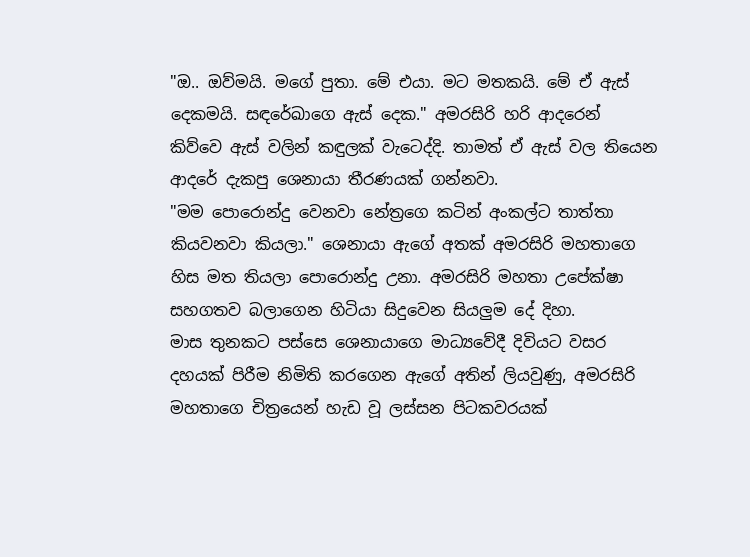"ඔ.. ඔව්මයි. මගේ පුතා. මේ එයා. මට මතකයි. මේ ඒ ඇස් දෙකමයි. සඳරේඛාගෙ ඇස් දෙක." අමරසිරි හරි ආදරෙන් කිව්වෙ ඇස් වලින් කඳුලක් වැටෙද්දි. තාමත් ඒ ඇස් වල තියෙන ආදරේ දැකපු ශෙනායා තීරණයක් ගන්නවා.
"මම පොරොන්දු වෙනවා නේත්‍රගෙ කටින් අංකල්ට තාත්තා කියවනවා කියලා." ශෙනායා ඇගේ අතක් අමරසිරි මහතාගෙ හිස මත තියලා පොරොන්දු උනා. අමරසිරි මහතා උපේක්ෂා සහගතව බලාගෙන හිටියා සිදුවෙන සියලුම දේ දිහා.
මාස තුනකට පස්සෙ ශෙනායාගෙ මාධ්‍යවේදී දිවියට වසර දහයක් පිරීම නිමිති කරගෙන ඇගේ අතින් ලියවුණු, අමරසිරි මහතාගෙ චිත්‍රයෙන් හැඩ වූ ලස්සන පිටකවරයක්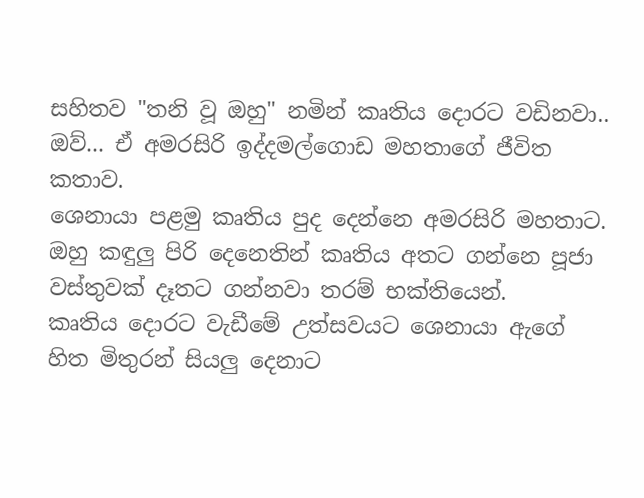සහිතව "තනි වූ ඔහු" නමින් කෘතිය දොරට වඩිනවා.. ඔව්... ඒ අමරසිරි ඉද්දමල්ගොඩ මහතාගේ ජීවිත කතාව.
ශෙනායා පළමු කෘතිය පුද දෙන්නෙ අමරසිරි මහතාට. ඔහු කඳුලු පිරි දෙනෙතින් කෘතිය අතට ගන්නෙ පූජා වස්තුවක් දෑතට ගන්නවා තරම් භක්තියෙන්.
කෘතිය දොරට වැඩීමේ උත්සවයට ශෙනායා ඇගේ හිත මිතුරන් සියලු දෙනාට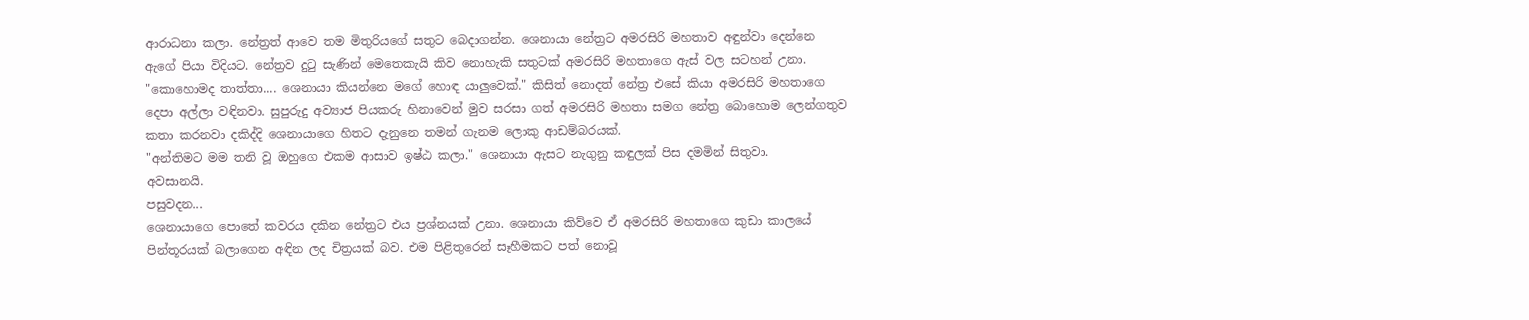ආරාධනා කලා. නේත්‍රත් ආවෙ තම මිතුරියගේ සතුට බෙදාගන්න. ශෙනායා නේත්‍රට අමරසිරි මහතාව අඳුන්වා දෙන්නෙ ඇගේ පියා විදියට. නේත්‍රව දුටු සැණින් මෙතෙකැයි කිව නොහැකි සතුටක් අමරසිරි මහතාගෙ ඇස් වල සටහන් උනා.
"කොහොමද තාත්තා.... ශෙනායා කියන්නෙ මගේ හොඳ යාලුවෙක්." කිසිත් නොදත් නේත්‍ර එසේ කියා අමරසිරි මහතාගෙ දෙපා අල්ලා වඳිනවා. සුපුරුදු අව්‍යාජ පියකරු හිනාවෙන් මුව සරසා ගත් අමරසිරි මහතා සමග නේත්‍ර බොහොම ලෙන්ගතුව කතා කරනවා දකිද්දි ශෙනායාගෙ හිතට දැනුනෙ තමන් ගැනම ලොකු ආඩම්බරයක්.
"අන්තිමට මම තනි වූ ඔහුගෙ එකම ආසාව ඉෂ්ඨ කලා." ශෙනායා ඇසට නැගුනු කඳුලක් පිස දමමින් සිතුවා.
අවසානයි.
පසුවදන...
ශෙනායාගෙ පොතේ කවරය දකින නේත්‍රට එය ප්‍රශ්නයක් උනා. ශෙනායා කිව්වෙ ඒ අමරසිරි මහතාගෙ කුඩා කාලයේ පින්තූරයක් බලාගෙන අඳින ලද චිත්‍රයක් බව. එම පිළිතුරෙන් සෑහීමකට පත් නොවූ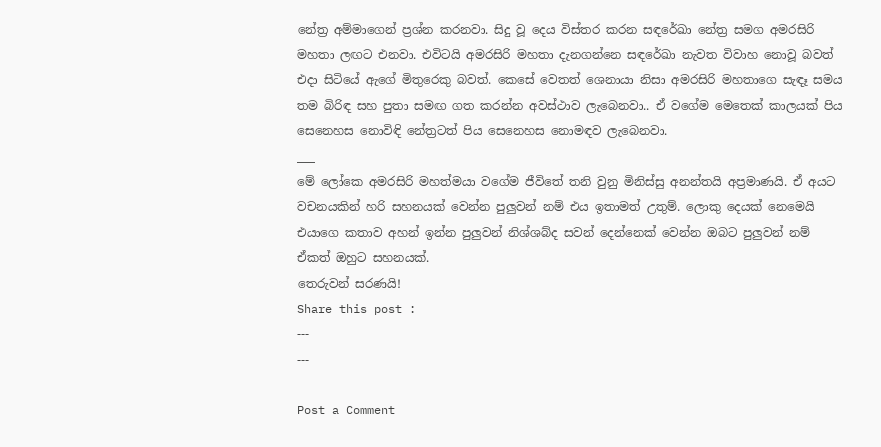නේත්‍ර අම්මාගෙන් ප්‍රශ්න කරනවා. සිදු වූ දෙය විස්තර කරන සඳරේඛා නේත්‍ර සමග අමරසිරි මහතා ලඟට එනවා. එවිටයි අමරසිරි මහතා දැනගන්නෙ සඳරේඛා නැවත විවාහ නොවූ බවත් එදා සිටියේ ඇගේ මිතුරෙකු බවත්. කෙසේ වෙතත් ශෙනායා නිසා අමරසිරි මහතාගෙ සැඳෑ සමය තම බිරිඳ සහ පුතා සමඟ ගත කරන්න අවස්ථාව ලැබෙනවා.. ඒ වගේම මෙතෙක් කාලයක් පිය සෙනෙහස නොවිඳි නේත්‍රටත් පිය සෙනෙහස නොමඳව ලැබෙනවා.
___
මේ ලෝකෙ අමරසිරි මහත්මයා වගේම ජීවිතේ තනි වුනු මිනිස්සු අනන්තයි අප්‍රමාණයි. ඒ අයට වචනයකින් හරි සහනයක් වෙන්න පුලුවන් නම් එය ඉතාමත් උතුම්. ලොකු දෙයක් නෙමෙයි එයාගෙ කතාව අහන් ඉන්න පුලුවන් නිශ්ශබ්ද සවන් දෙන්නෙක් වෙන්න ඔබට පුලුවන් නම් ඒකත් ඔහුට සහනයක්.
තෙරුවන් සරණයි!
Share this post :
---
---

Post a Comment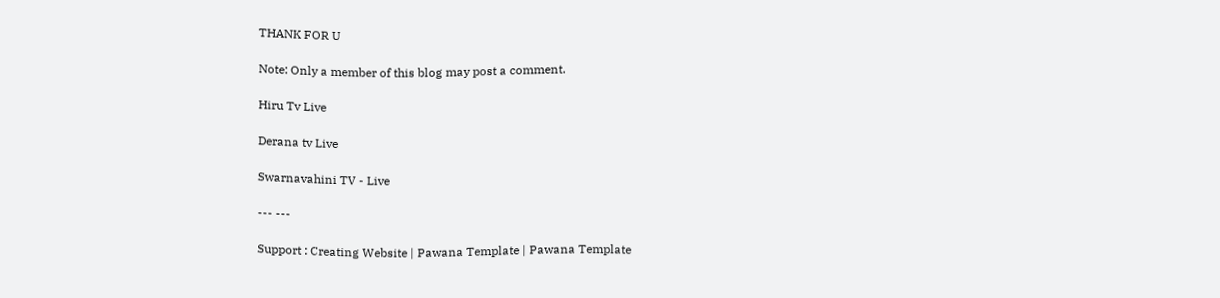THANK FOR U

Note: Only a member of this blog may post a comment.

Hiru Tv Live

Derana tv Live

Swarnavahini TV - Live

--- ---

Support : Creating Website | Pawana Template | Pawana Template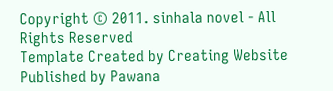Copyright © 2011. sinhala novel - All Rights Reserved
Template Created by Creating Website Published by Pawana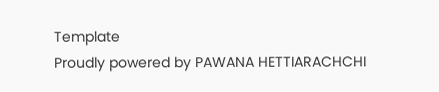Template
Proudly powered by PAWANA HETTIARACHCHI